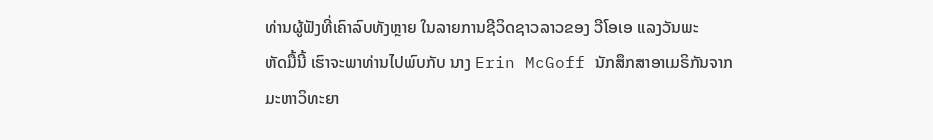ທ່ານຜູ້ຟັງທີ່ເຄົາລົບທັງຫຼາຍ ໃນລາຍການຊີວິດຊາວລາວຂອງ ວີໂອເອ ແລງວັນພະ
ຫັດມື້ນີ້ ເຮົາຈະພາທ່ານໄປພົບກັບ ນາງ Erin McGoff ນັກສຶກສາອາເມຣິກັນຈາກ
ມະຫາວິທະຍາ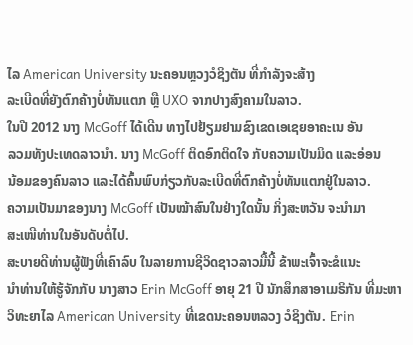ໄລ American University ນະຄອນຫຼວງວໍຊິງຕັນ ທີ່ກຳລັງຈະສ້າງ
ລະເບີດທີ່ຍັງຕົກຄ້າງບໍ່ທັນແຕກ ຫຼື UXO ຈາກປາງສົງຄາມໃນລາວ.
ໃນປີ 2012 ນາງ McGoff ໄດ້ເດີນ ທາງໄປຢ້ຽມຢາມຂົງເຂດເອເຊຍອາຄະເນ ອັນ
ລວມທັງປະເທດລາວນຳ. ນາງ McGoff ຕິດອົກຕິດໃຈ ກັບຄວາມເປັນມິດ ແລະອ່ອນ
ນ້ອມຂອງຄົນລາວ ແລະໄດ້ຄົ້ນພົບກ່ຽວກັບລະເບີດທີ່ຕົກຄ້າງບໍ່ທັນແຕກຢູ່ໃນລາວ.
ຄວາມເປັນມາຂອງນາງ McGoff ເປັນໝ້າສົນໃນຢ່າງໃດນັ້ນ ກິ່ງສະຫວັນ ຈະນຳມາ
ສະເໜີທ່ານໃນອັນດັບຕໍ່ໄປ.
ສະບາຍດີທ່ານຜູ້ຟັງທີ່ເຄົາລົບ ໃນລາຍການຊີວິດຊາວລາວມື້ນີ້ ຂ້າພະເຈົ້າຈະຂໍແນະ
ນຳທ່ານໃຫ້ຮູ້ຈັກກັບ ນາງສາວ Erin McGoff ອາຍຸ 21 ປີ ນັກສຶກສາອາເມຣິກັນ ທີ່ມະຫາວິທະຍາໄລ American University ທີ່ເຂດນະຄອນຫລວງ ວໍຊິງຕັນ. Erin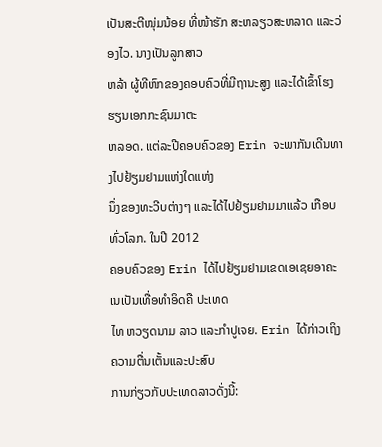ເປັນສະຕີໜຸ່ມນ້ອຍ ທີ່ໜ້າຮັກ ສະຫລຽວສະຫລາດ ແລະວ່ອງໄວ. ນາງເປັນລູກສາວ
ຫລ້າ ຜູ້ທີຫົກຂອງຄອບຄົວທີ່ມີຖານະສູງ ແລະໄດ້ເຂົ້າໂຮງຮຽນເອກກະຊົນມາຕະ
ຫລອດ. ແຕ່ລະປີຄອບຄົວຂອງ Erin ຈະພາກັນເດີນທາງໄປຢ້ຽມຢາມແຫ່ງໃດແຫ່ງ
ນຶ່ງຂອງທະວີບຕ່າງໆ ແລະໄດ້ໄປຢ້ຽມຢາມມາແລ້ວ ເກືອບທົ່ວໂລກ. ໃນປີ 2012
ຄອບຄົວຂອງ Erin ໄດ້ໄປຢ້ຽມຢາມເຂດເອເຊຍອາຄະເນເປັນເທື່ອທຳອິດຄື ປະເທດ
ໄທ ຫວຽດນາມ ລາວ ແລະກໍາປູເຈຍ. Erin ໄດ້ກ່າວເຖິງຄວາມຕື່ນເຕັ້ນແລະປະສົບ
ການກ່ຽວກັບປະເທດລາວດັ່ງນີ້: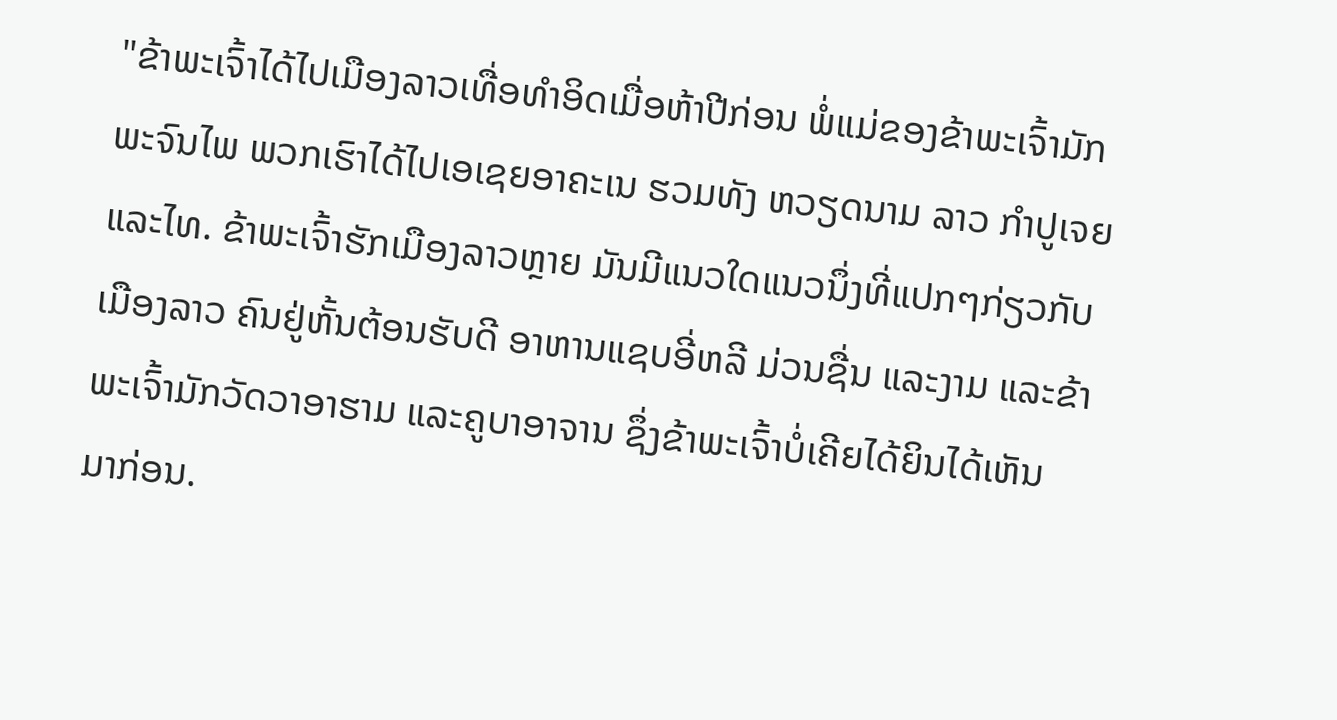"ຂ້າພະເຈົ້າໄດ້ໄປເມືອງລາວເທື່ອທຳອິດເມື່ອຫ້າປີກ່ອນ ພໍ່ແມ່ຂອງຂ້າພະເຈົ້າມັກ
ພະຈົນໄພ ພວກເຮົາໄດ້ໄປເອເຊຍອາຄະເນ ຮວມທັງ ຫວຽດນາມ ລາວ ກຳປູເຈຍ
ແລະໄທ. ຂ້າພະເຈົ້າຮັກເມືອງລາວຫຼາຍ ມັນມີແນວໃດແນວນຶ່ງທີ່ແປກໆກ່ຽວກັບ
ເມືອງລາວ ຄົນຢູ່ຫັ້ນຕ້ອນຮັບດີ ອາຫານແຊບອີ່ຫລີ ມ່ວນຊື່ນ ແລະງາມ ແລະຂ້າ
ພະເຈົ້າມັກວັດວາອາຮາມ ແລະຄູບາອາຈານ ຊຶ່ງຂ້າພະເຈົ້າບໍ່ເຄີຍໄດ້ຍິນໄດ້ເຫັນ
ມາກ່ອນ.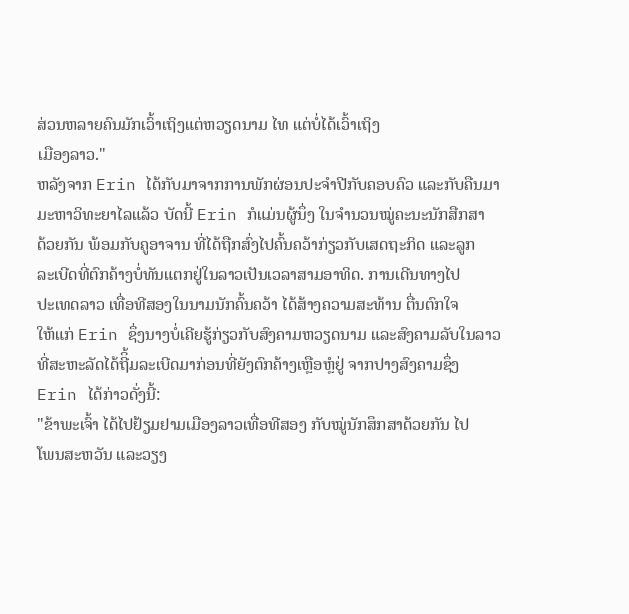ສ່ວນຫລາຍຄົນມັກເວົ້າເຖິງແຕ່ຫວຽດນາມ ໄທ ແຕ່ບໍ່ໄດ້ເວົ້າເຖິງ
ເມືອງລາວ."
ຫລັງຈາກ Erin ໄດ້ກັບມາຈາກການພັກຜ່ອນປະຈຳປີກັບຄອບຄົວ ແລະກັບຄືນມາ
ມະຫາວິທະຍາໄລແລ້ວ ບັດນີ້ Erin ກໍແມ່ນຜູ້ນຶ່ງ ໃນຈຳນວນໝູ່ຄະນະນັກສືກສາ
ດ້ວຍກັນ ພ້ອມກັບຄູອາຈານ ທີ່ໄດ້ຖືກສົ່ງໄປຄົ້ນຄວ້າກ່ຽວກັບເສດຖະກິດ ແລະລູກ
ລະເບີດທີ່ຕົກຄ້າງບໍ່ທັນແຕກຢູ່ໃນລາວເປັນເວລາສາມອາທິດ. ການເດີນທາງໄປ
ປະເທດລາວ ເທື່ອທີສອງໃນນາມນັກຄົ້ນຄວ້າ ໄດ້ສ້າງຄວາມສະທ້ານ ຕື່ນຕົກໃຈ
ໃຫ້ແກ່ Erin ຊຶ່ງນາງບໍ່ເຄີຍຮູ້ກ່ຽວກັບສົງຄາມຫວຽດນາມ ແລະສົງຄາມລັບໃນລາວ ທີ່ສະຫະລັດໄດ້ຖີິ້ມລະເບີດມາກ່ອນທີ່ຍັງຕົກຄ້າງເຫຼືອຫຼໍຢູ່ ຈາກປາງສົງຄາມຊຶ່ງ
Erin ໄດ້ກ່າວດັ່ງນີ້:
"ຂ້າພະເຈົ້າ ໄດ້ໄປຢ້ຽມຢາມເມືອງລາວເທື່ອທີສອງ ກັບໝູ່ນັກສຶກສາດ້ວຍກັນ ໄປ
ໂພນສະຫວັນ ແລະວຽງ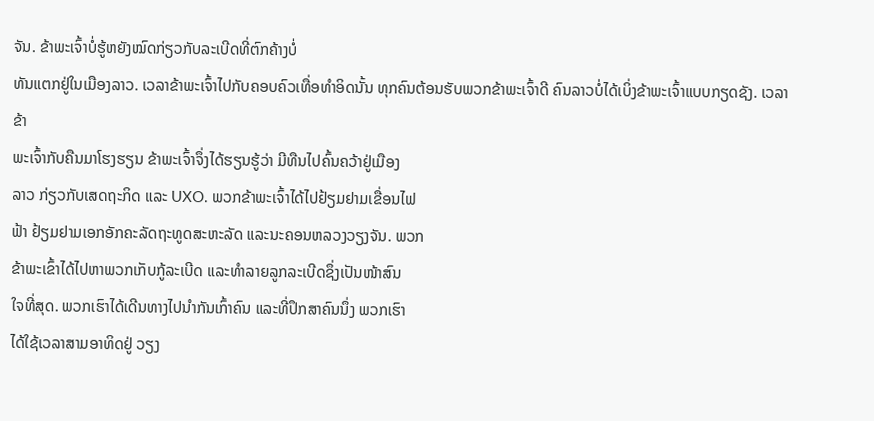ຈັນ. ຂ້າພະເຈົ້າບໍ່ຮູ້ຫຍັງໝົດກ່ຽວກັບລະເບີດທີ່ຕົກຄ້າງບໍ່
ທັນແຕກຢູ່ໃນເມືອງລາວ. ເວລາຂ້າພະເຈົ້າໄປກັບຄອບຄົວເທື່ອທຳອິດນັ້ນ ທຸກຄົນຕ້ອນຮັບພວກຂ້າພະເຈົ້າດີ ຄົນລາວບໍ່ໄດ້ເບິ່ງຂ້າພະເຈົ້າແບບກຽດຊັງ. ເວລາຂ້າ
ພະເຈົ້າກັບຄືນມາໂຮງຮຽນ ຂ້າພະເຈົ້າຈຶ່ງໄດ້ຮຽນຮູ້ວ່າ ມີທືນໄປຄົ້ນຄວ້າຢູ່ເມືອງ
ລາວ ກ່ຽວກັບເສດຖະກິດ ແລະ UXO. ພວກຂ້າພະເຈົ້າໄດ້ໄປຢ້ຽມຢາມເຂື່ອນໄຟ
ຟ້າ ຢ້ຽມຢາມເອກອັກຄະລັດຖະທູດສະຫະລັດ ແລະນະຄອນຫລວງວຽງຈັນ. ພວກ
ຂ້າພະເຂົ້າໄດ້ໄປຫາພວກເກັບກູ້ລະເບີດ ແລະທຳລາຍລູກລະເບີດຊຶ່ງເປັນໜ້າສົນ
ໃຈທີ່ສຸດ. ພວກເຮົາໄດ້ເດີນທາງໄປນຳກັນເກົ້າຄົນ ແລະທີ່ປຶກສາຄົນນຶ່ງ ພວກເຮົາ
ໄດ້ໃຊ້ເວລາສາມອາທິດຢູ່ ວຽງ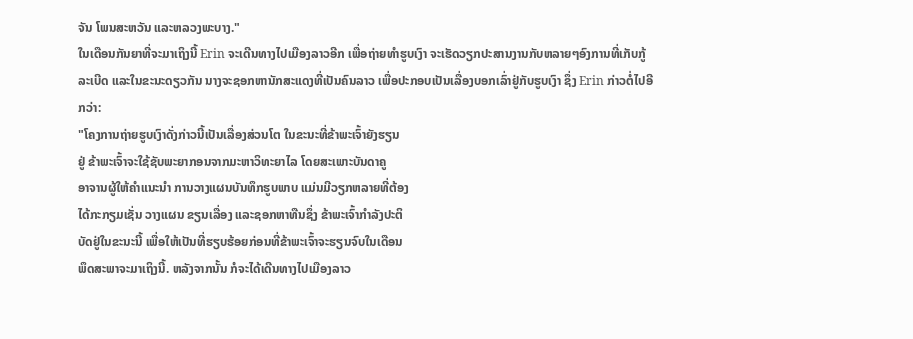ຈັນ ໂພນສະຫວັນ ແລະຫລວງພະບາງ."
ໃນເດືອນກັນຍາທີ່ຈະມາເຖິງນີ້ Erin ຈະເດີນທາງໄປເມືອງລາວອີກ ເພື່ອຖ່າຍທຳຮູບເງົາ ຈະເຮັດວຽກປະສານງານກັບຫລາຍໆອົງການທີ່ເກັບກູ້ລະເບີດ ແລະໃນຂະນະດຽວກັນ ນາງຈະຊອກຫານັກສະແດງທີ່ເປັນຄົນລາວ ເພື່ອປະກອບເປັນເລື່ອງບອກເລົ່າຢູ່ກັບຮູບເງົາ ຊຶ່ງ Erin ກ່າວຕໍ່ໄປອີກວ່າ:
"ໂຄງການຖ່າຍຮູບເງົາດັ່ງກ່າວນີ້ເປັນເລື່ອງສ່ວນໂຕ ໃນຂະນະທີ່ຂ້າພະເຈົ້າຍັງຮຽນ
ຢູ່ ຂ້າພະເຈົ້າຈະໃຊ້ຊັບພະຍາກອນຈາກມະຫາວິທະຍາໄລ ໂດຍສະເພາະບັນດາຄູ
ອາຈານຜູ້ໃຫ້ຄຳແນະນຳ ການວາງແຜນບັນທຶກຮູບພາບ ແມ່ນມີວຽກຫລາຍທີ່ຕ້ອງ
ໄດ້ກະກຽມເຊັ່ນ ວາງແຜນ ຂຽນເລື່ອງ ແລະຊອກຫາທືນຊຶ່ງ ຂ້າພະເຈົ້າກຳລັງປະຕິ
ບັດຢູ່ໃນຂະນະນີ້ ເພື່ອໃຫ້ເປັນທີ່ຮຽບຮ້ອຍກ່ອນທີ່ຂ້າພະເຈົ້າຈະຮຽນຈົບໃນເດືອນ
ພຶດສະພາຈະມາເຖິງນີ້. ຫລັງຈາກນັ້ນ ກໍຈະໄດ້ເດີນທາງໄປເມືອງລາວ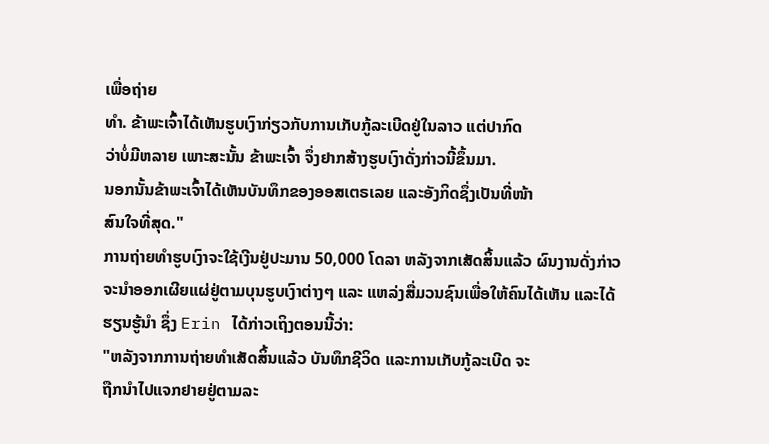ເພື່ອຖ່າຍ
ທໍາ. ຂ້າພະເຈົ້າໄດ້ເຫັນຮູບເງົາກ່ຽວກັບການເກັບກູ້ລະເບີດຢູ່ໃນລາວ ແຕ່ປາກົດ
ວ່າບໍ່ມີຫລາຍ ເພາະສະນັ້ນ ຂ້າພະເຈົ້າ ຈຶ່ງຢາກສ້າງຮູບເງົາດັ່ງກ່າວນີ້ຂຶ້ນມາ.
ນອກນັ້ນຂ້າພະເຈົ້າໄດ້ເຫັນບັນທຶກຂອງອອສເຕຣເລຍ ແລະອັງກິດຊຶ່ງເປັນທີ່ໜ້າ
ສົນໃຈທີ່ສຸດ."
ການຖ່າຍທຳຮູບເງົາຈະໃຊ້ເງີນຢູ່ປະມານ 50,000 ໂດລາ ຫລັງຈາກເສັດສິ້ນແລ້ວ ຜົນງານດັ່ງກ່າວຈະນຳອອກເຜີຍແຜ່ຢູ່ຕາມບຸນຮູບເງົາຕ່າງໆ ແລະ ແຫລ່ງສື່ມວນຊົນເພື່ອໃຫ້ຄົນໄດ້ເຫັນ ແລະໄດ້ຮຽນຮູ້ນຳ ຊຶ່ງ Erin ໄດ້ກ່າວເຖິງຕອນນີ້ວ່າ:
"ຫລັງຈາກການຖ່າຍທຳເສັດສິ້ນແລ້ວ ບັນທຶກຊີວິດ ແລະການເກັບກູ້ລະເບີດ ຈະ
ຖືກນຳໄປແຈກຢາຍຢູ່ຕາມລະ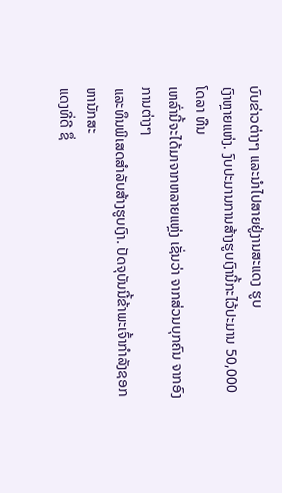ບົບຂ່າວຕ່າງໆ ແລະນຳໄປສາຍຢູ່ງານສະແດງ ຮູບ
ເງົາຫຼາຍແຫ່ງ. ງົບປະມານການສ້າງຮູບເງົານີ້ກະໄວ້ປະມານ 50,000 ໂດລາ ທືນ
ເຫລົ່ານີ້ຈະໄດ້ມາຈາກຫລາຍແຫຼ່ງ ເຊັ່ນວ່າ ຈາກສ່ວນບຸກຄົນ ຈາກອົງການຕ່າງໆ
ແລະທຶນພິເສດສຳລັບສ້າງຮູບເງົາ. ປັດຈຸບັນນີ້ຂ້າພະເຈົ້າກຳລັງຊອກຫານັກສະ
ແດງທີ່ດີ ຊຶ່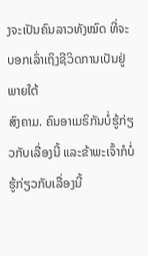ງຈະເປັນຄົນລາວທັງໝົດ ທີ່ຈະບອກເລົ່າເຖິງຊີວິດການເປັນຢູ່ພາຍໃຕ້
ສົງຄາມ. ຄົນອາເມຣິກັນບໍ່ຮູ້ກ່ຽວກັບເລື່ອງນີ້ ແລະຂ້າພະເຈົ້າກໍບໍ່ຮູ້ກ່ຽວກັບເລື່ອງນີ້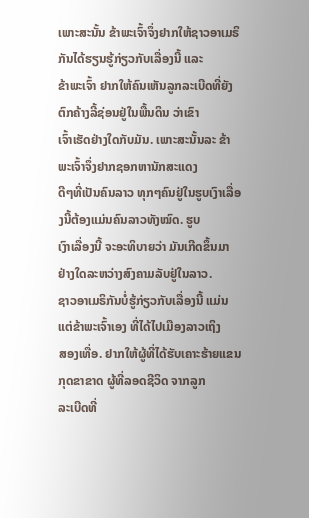ເພາະສະນັ້ນ ຂ້າພະເຈົ້າຈຶ່ງຢາກໃຫ້ຊາວອາເມຣິກັນໄດ້ຮຽນຮູ້ກ່ຽວກັບເລື່ອງນີ້ ແລະ
ຂ້າພະເຈົ້າ ຢາກໃຫ້ຄົນເຫັນລູກລະເບີດທີ່ຍັງຕົກຄ້າງລີ້ຊ່ອນຢູ່ໃນພື້ນດິນ ວ່າເຂົາ
ເຈົ້າເຮັດຢ່າງໃດກັບມັນ. ເພາະສະນັ້ນລະ ຂ້າພະເຈົ້າຈຶ່ງຢາກຊອກຫານັກສະແດງ
ດີໆທີ່ເປັນຄົນລາວ ທຸກໆຄົນຢູ່ໃນຮູບເງົາເລື່ອງນີ້ຕ້ອງແມ່ນຄົນລາວທັງໝົດ. ຮູບ
ເງົາເລື່ອງນີ້ ຈະອະທິບາຍວ່າ ມັນເກີດຂຶ້ນມາຢ່າງໃດລະຫວ່າງສົງຄາມລັບຢູ່ໃນລາວ.
ຊາວອາເມຣິກັນບໍ່ຮູ້ກ່ຽວກັບເລື່ອງນີ້ ແມ່ນແຕ່ຂ້າພະເຈົ້າເອງ ທີ່ໄດ້ໄປເມືອງລາວເຖິງ
ສອງເທື່ອ. ຢາກໃຫ້ຜູ້ທີ່ໄດ້ຮັບເຄາະຮ້າຍແຂນກຸດຂາຂາດ ຜູ້ທີ່ລອດຊີວິດ ຈາກລູກ
ລະເບີດທີ່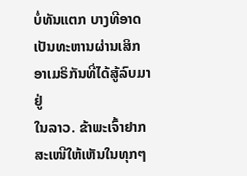ບໍ່ທັນແຕກ ບາງທີອາດເປັນທະຫານຜ່ານເສິກອາເມຣິກັນທີ່ໄດ້ສູ້ລົບມາຢູ່
ໃນລາວ. ຂ້າພະເຈົ້າຢາກສະເໜີໃຫ້ເຫັນໃນທຸກໆ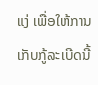ແງ່ ເພື່ອໃຫ້ການເກັບກູ້ລະເບີດນີ້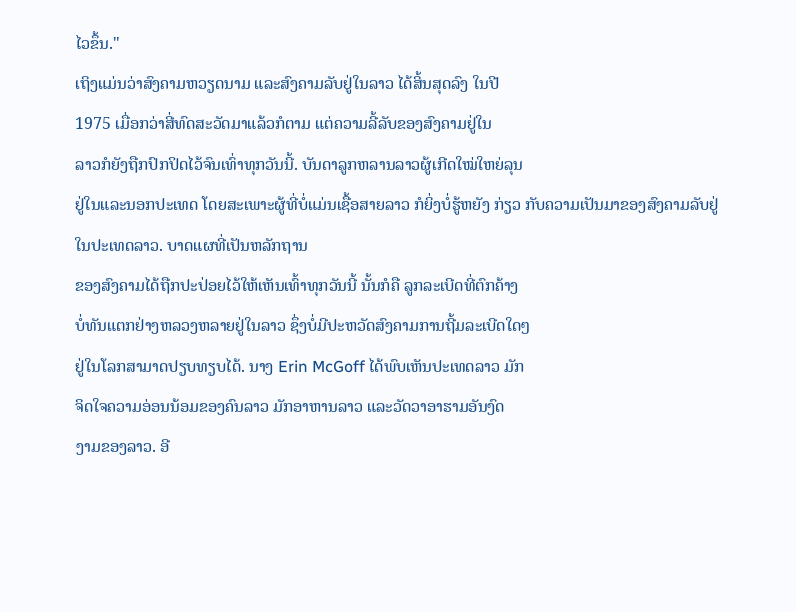ໄວຂຶ້ນ."
ເຖິງແມ່ນວ່າສົງຄາມຫວຽດນາມ ແລະສົງຄາມລັບຢູ່ໃນລາວ ໄດ້ສິ້ນສຸດລົງ ໃນປີ
1975 ເມື່ອກວ່າສີ່ທົດສະວັດມາແລ້ວກໍຕາມ ແຕ່ຄວາມລີ້ລັບຂອງສົງຄາມຢູ່ໃນ
ລາວກໍຍັງຖືກປົກປິດໄວ້ຈົນເທົ່າທຸກວັນນີ້. ບັນດາລູກຫລານລາວຜູ້ເກີດໃໝ່ໃຫຍ່ລຸນ
ຢູ່ໃນແລະນອກປະເທດ ໂດຍສະເພາະຜູ້ທີ່ບໍ່ແມ່ນເຊື້ອສາຍລາວ ກໍຍິ່ງບໍ່ຮູ້ຫຍັງ ກ່ຽວ ກັບຄວາມເປັນມາຂອງສົງຄາມລັບຢູ່ໃນປະເທດລາວ. ບາດແຜທີ່ເປັນຫລັກຖານ
ຂອງສົງຄາມໄດ້ຖືກປະປ່ອຍໄວ້ໃຫ້ເຫັນເທົ້າທຸກວັນນີ້ ນັ້ນກໍຄື ລູກລະເບີດທີ່ຕົກຄ້າງ
ບໍ່ທັນແຕກຢ່າງຫລວງຫລາຍຢູ່ໃນລາວ ຊຶ່ງບໍ່ມີປະຫວັດສົງຄາມການຖີ້ມລະເບີດໃດໆ
ຢູ່ໃນໂລກສາມາດປຽບທຽບໄດ້. ນາງ Erin McGoff ໄດ້ພົບເຫັນປະເທດລາວ ມັກ
ຈິດໃຈຄວາມອ່ອນນ້ອມຂອງຄົນລາວ ມັກອາຫານລາວ ແລະວັດວາອາຮາມອັນງົດ
ງາມຂອງລາວ. ອີ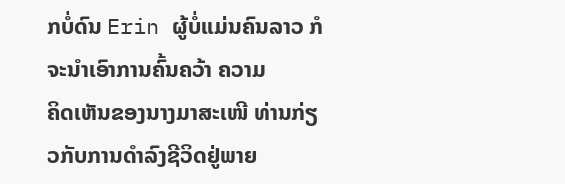ກບໍ່ດົນ Erin ຜູ້ບໍ່ແມ່ນຄົນລາວ ກໍຈະນຳເອົາການຄົ້ນຄວ້າ ຄວາມ
ຄິດເຫັນຂອງນາງມາສະເໜີ ທ່ານກ່ຽວກັບການດຳລົງຊີວິດຢູ່ພາຍ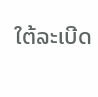ໃຕ້ລະເບີດ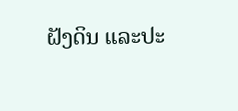ຝັງດິນ ແລະປະ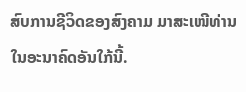ສົບການຊີວິດຂອງສົງຄາມ ມາສະເໜີທ່ານ ໃນອະນາຄົດອັນໃກ້ນີ້.